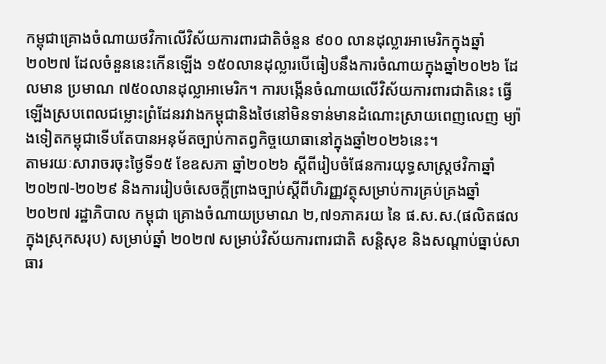កម្ពុជាគ្រោងចំណាយថវិកាលើវិស័យការពារជាតិចំនួន ៩០០ លានដុល្លារអាមេរិកក្នុងឆ្នាំ២០២៧ ដែលចំនួននេះកើនឡើង ១៥០លានដុល្លារបើធៀបនឹងការចំណាយក្នុងឆ្នាំ២០២៦ ដែលមាន ប្រមាណ ៧៥០លានដុល្លាអាមេរិក។ ការបង្កើនចំណាយលើវិស័យការពារជាតិនេះ ធ្វើឡើងស្របពេលជម្លោះព្រំដែនរវាងកម្ពុជានិងថៃនៅមិនទាន់មានដំណោះស្រាយពេញលេញ ម្យ៉ាងទៀតកម្ពុជាទើបតែបានអនុម័តច្បាប់កាតព្វកិច្ចយោធានៅក្នុងឆ្នាំ២០២៦នេះ។
តាមរយៈសារាចរចុះថ្ងៃទី១៥ ខែឧសភា ឆ្នាំ២០២៦ ស្ដីពីរៀបចំផែនការយុទ្ធសាស្ត្រថវិកាឆ្នាំ ២០២៧-២០២៩ និងការរៀបចំសេចក្តីព្រាងច្បាប់ស្តីពីហិរញ្ញវត្ថុសម្រាប់ការគ្រប់គ្រងឆ្នាំ ២០២៧ រដ្ឋាភិបាល កម្ពុជា គ្រោងចំណាយប្រមាណ ២,៧១ភាគរយ នៃ ផ.ស.ស.(ផលិតផលក្នុងស្រុកសរុប) សម្រាប់ឆ្នាំ ២០២៧ សម្រាប់វិស័យការពារជាតិ សន្តិសុខ និងសណ្ដាប់ធ្នាប់សាធារ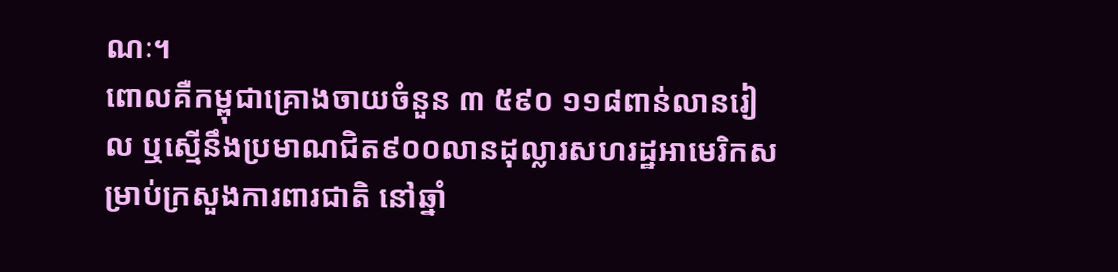ណៈ។
ពោលគឺកម្ពុជាគ្រោងចាយចំនួន ៣ ៥៩០ ១១៨ពាន់លានរៀល ឬស្មើនឹងប្រមាណជិត៩០០លានដុល្លារសហរដ្ឋអាមេរិកសម្រាប់ក្រសួងការពារជាតិ នៅឆ្នាំ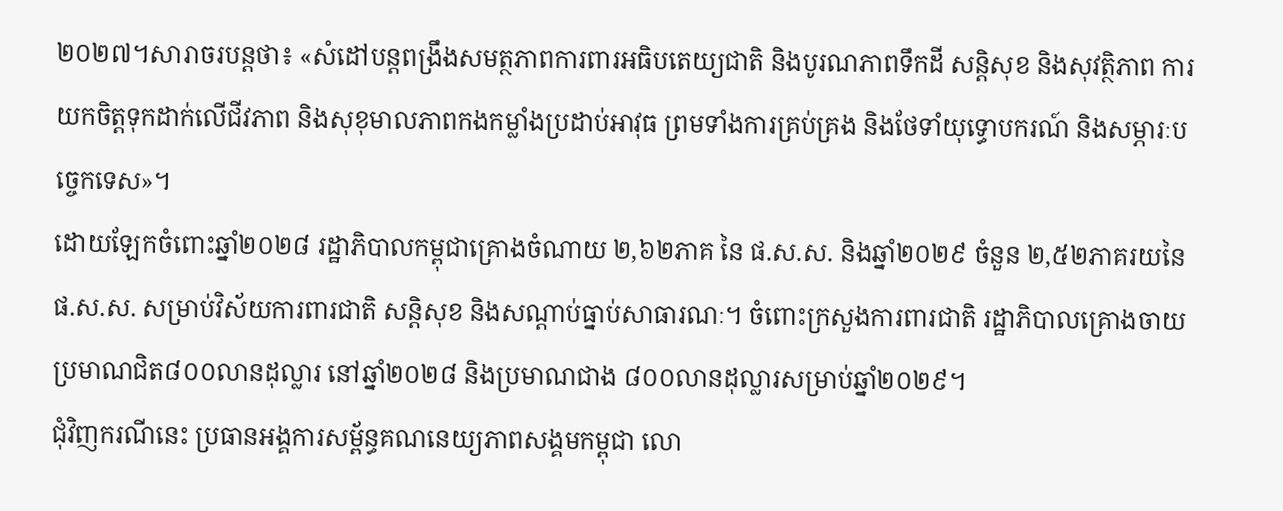២០២៧។សារាចរបន្តថា៖ «សំដៅបន្តពង្រឹងសមត្ថភាពការពារអធិបតេយ្យជាតិ និងបូរណភាពទឹកដី សន្តិសុខ និងសុវត្ថិភាព ការយកចិត្តទុកដាក់លើជីវភាព និងសុខុមាលភាពកងកម្លាំងប្រដាប់អាវុធ ព្រមទាំងការគ្រប់គ្រង និងថែទាំយុទ្ធោបករណ៍ និងសម្ភារៈបច្ចេកទេស»។
ដោយឡែកចំពោះឆ្នាំ២០២៨ រដ្ឋាភិបាលកម្ពុជាគ្រោងចំណាយ ២,៦២ភាគ នៃ ផ.ស.ស. និងឆ្នាំ២០២៩ ចំនួន ២,៥២ភាគរយនៃ ផ.ស.ស. សម្រាប់វិស័យការពារជាតិ សន្តិសុខ និងសណ្ដាប់ធ្នាប់សាធារណៈ។ ចំពោះក្រសួងការពារជាតិ រដ្ឋាភិបាលគ្រោងចាយប្រមាណជិត៨០០លានដុល្លារ នៅឆ្នាំ២០២៨ និងប្រមាណជាង ៨០០លានដុល្លារសម្រាប់ឆ្នាំ២០២៩។
ជុំវិញករណីនេះ ប្រធានអង្គការសម្ព័ន្ធគណនេយ្យភាពសង្គមកម្ពុជា លោ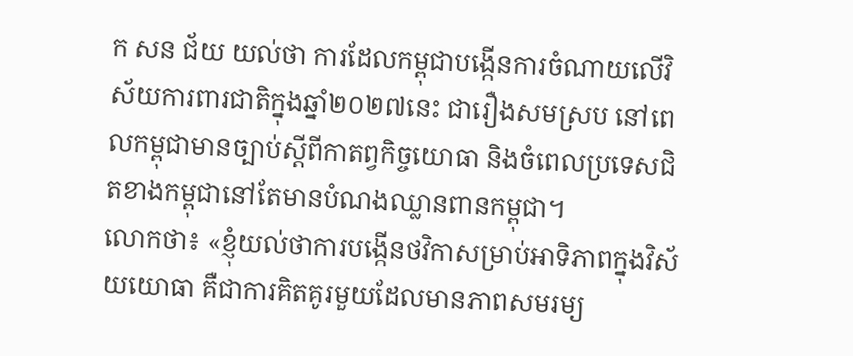ក សន ជ័យ យល់ថា ការដែលកម្ពុជាបង្កើនការចំណាយលើវិស័យការពារជាតិក្នុងឆ្នាំ២០២៧នេះ ជារឿងសមស្រប នៅពេលកម្ពុជាមានច្បាប់ស្ដីពីកាតព្វកិច្ចយោធា និងចំពេលប្រទេសជិតខាងកម្ពុជានៅតែមានបំណងឈ្លានពានកម្ពុជា។
លោកថា៖ «ខ្ញុំយល់ថាការបង្កើនថវិកាសម្រាប់អាទិភាពក្នុងវិស័យយោធា គឺជាការគិតគូរមួយដែលមានភាពសមរម្យ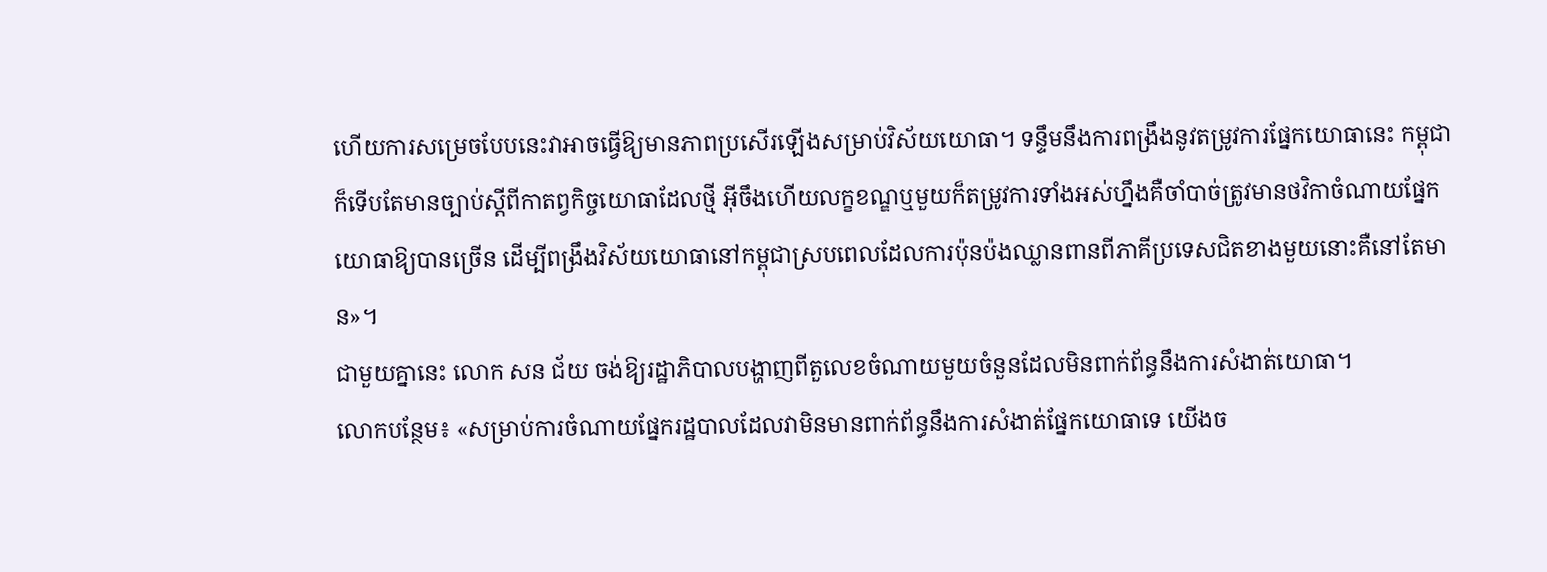ហើយការសម្រេចបែបនេះវាអាចធ្វើឱ្យមានភាពប្រសើរឡើងសម្រាប់វិស័យយោធា។ ទន្ទឹមនឹងការពង្រឹងនូវតម្រូវការផ្នែកយោធានេះ កម្ពុជាក៏ទើបតែមានច្បាប់ស្ដីពីកាតព្វកិច្ចយោធាដែលថ្មី អ៊ីចឹងហើយលក្ខខណ្ឌឬមួយក៏តម្រូវការទាំងអស់ហ្នឹងគឺចាំបាច់ត្រូវមានថវិកាចំណាយផ្នែកយោធាឱ្យបានច្រើន ដើម្បីពង្រឹងវិស័យយោធានៅកម្ពុជាស្របពេលដែលការប៉ុនប៉ងឈ្លានពានពីភាគីប្រទេសជិតខាងមួយនោះគឺនៅតែមាន»។
ជាមួយគ្នានេះ លោក សន ជ័យ ចង់ឱ្យរដ្ឋាភិបាលបង្ហាញពីតួលេខចំណាយមួយចំនួនដែលមិនពាក់ព័ន្ធនឹងការសំងាត់យោធា។
លោកបន្ថែម៖ «សម្រាប់ការចំណាយផ្នែករដ្ឋបាលដែលវាមិនមានពាក់ព័ន្ធនឹងការសំងាត់ផ្នែកយោធាទេ យើងច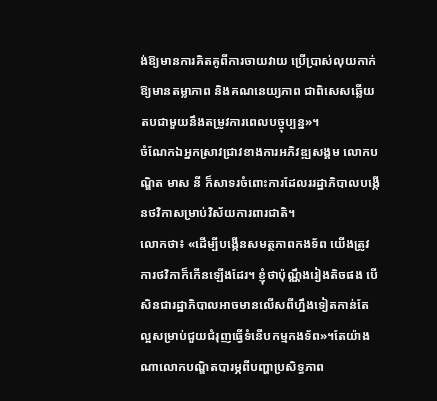ង់ឱ្យមានការគិតគូពីការចាយវាយ ប្រើប្រាស់លុយកាក់ឱ្យមានតម្លាភាព និងគណនេយ្យភាព ជាពិសេសឆ្លើយតបជាមួយនឹងតម្រូវការពេលបច្ចុប្បន្ន»។
ចំណែកឯអ្នកស្រាវជ្រាវខាងការអភិវឌ្ឍសង្គម លោកបណ្ឌិត មាស នី ក៏សាទរចំពោះការដែលររដ្ឋាភិបាលបង្កើនថវិកាសម្រាប់វិស័យការពារជាតិ។
លោកថា៖ «ដើម្បីបង្កើនសមត្ថភាពកងទ័ព យើងត្រូវការថវិកាក៏កើនឡើងដែរ។ ខ្ញុំថាប៉ុណ្ណឹងរៀងតិចផង បើសិនជារដ្ឋាភិបាលអាចមានលើសពីហ្នឹងទៀតកាន់តែល្អសម្រាប់ជួយជំរុញធ្វើទំនើបកម្មកងទ័ព»។តែយ៉ាងណាលោកបណ្ឌិតបារម្ភពីបញ្ហាប្រសិទ្ធភាព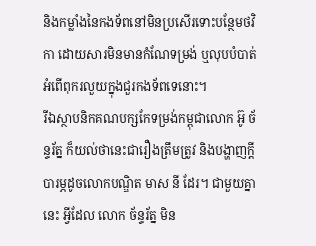និងកម្លាំងនៃកងទ័ពនៅមិនប្រសើរទោះបន្ថែមថវិកា ដោយសារមិនមានកំណែទម្រង់ ឬលុបបំបាត់អំពើពុករលួយក្នុងជួរកងទ័ពទេនោះ។
រីឯស្ថាបនិកគណបក្សកែទម្រង់កម្ពុជាលោក អ៊ូ ច័ន្ទរ័ត្ន ក៏យល់ថានេះជារឿងត្រឹមត្រូវ និងបង្ហាញក្ដីបារម្ភដូចលោកបណ្ឌិត មាស នី ដែរ។ ជាមួយគ្នានេះ អ្វីដែល លោក ច័ន្ទរ័ត្ន មិន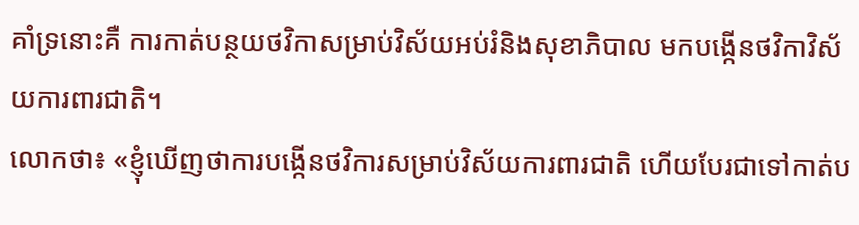គាំទ្រនោះគឺ ការកាត់បន្ថយថវិកាសម្រាប់វិស័យអប់រំនិងសុខាភិបាល មកបង្កើនថវិកាវិស័យការពារជាតិ។
លោកថា៖ «ខ្ញុំឃើញថាការបង្កើនថវិការសម្រាប់វិស័យការពារជាតិ ហើយបែរជាទៅកាត់ប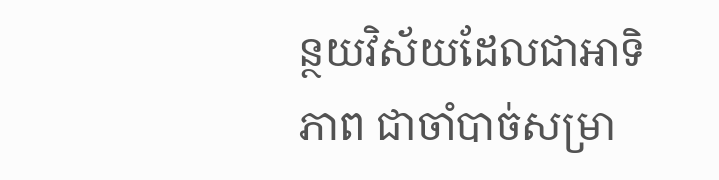ន្ថយវិស័យដែលជាអាទិភាព ជាចាំបាច់សម្រា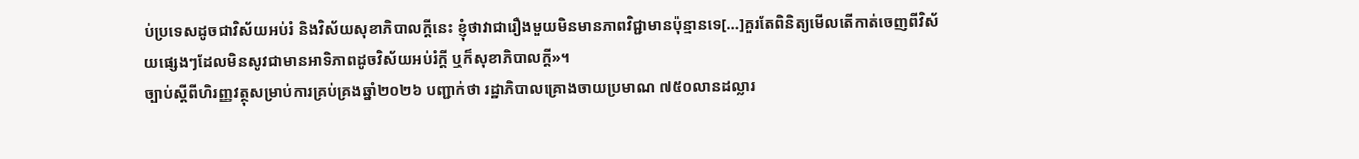ប់ប្រទេសដូចជាវិស័យអប់រំ និងវិស័យសុខាភិបាលក្ដីនេះ ខ្ញុំថាវាជារឿងមួយមិនមានភាពវិជ្ជាមានប៉ុន្មានទេ[…]គួរតែពិនិត្យមើលតើកាត់ចេញពីវិស័យផ្សេងៗដែលមិនសូវជាមានអាទិភាពដូចវិស័យអប់រំក្ដី ឬក៏សុខាភិបាលក្ដី»។
ច្បាប់ស្តីពីហិរញ្ញវត្ថុសម្រាប់ការគ្រប់គ្រងឆ្នាំ២០២៦ បញ្ជាក់ថា រដ្ឋាភិបាលគ្រោងចាយប្រមាណ ៧៥០លានដល្លារ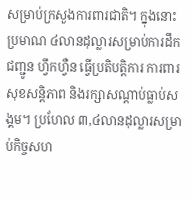សម្រាប់ក្រសួងការពារជាតិ។ ក្នុងនោះ ប្រមាណ ៤លានដុល្លារសម្រាប់ការដឹកជញ្ជូន ហ្វឹកហ្វឺន ធ្វើប្រតិបត្តិការ ការពារសុខសន្តិភាព និងរក្សាសណ្ដាប់ធ្លាប់សង្គម។ ប្រហែល ៣,៤លានដុល្លារសម្រាប់កិច្ចសហ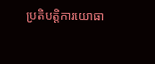ប្រតិបត្តិការយោធា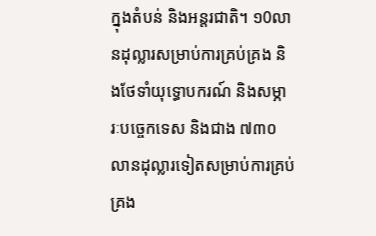ក្នុងតំបន់ និងអន្តរជាតិ។ ១0លានដុល្លារសម្រាប់ការគ្រប់គ្រង និងថែទាំយុទ្ធោបករណ៍ និងសម្ភារៈបច្ចេកទេស និងជាង ៧៣០លានដុល្លារទៀតសម្រាប់ការគ្រប់គ្រង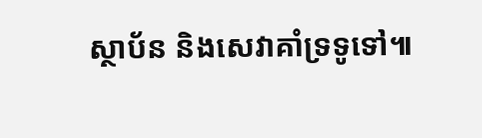ស្ថាប័ន និងសេវាគាំទ្រទូទៅ៕